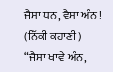ਜੈਸਾ ਧਨ, ਵੈਸਾ ਅੰਨ ! (ਨਿੱਕੀ ਕਹਾਣੀ)
“ਜੈਸਾ ਖਾਵੇ ਅੰਨ,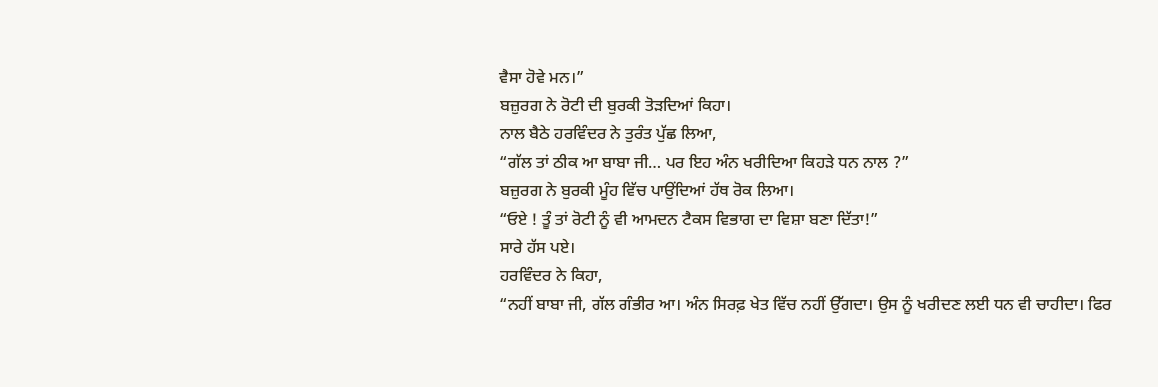ਵੈਸਾ ਹੋਵੇ ਮਨ।”
ਬਜ਼ੁਰਗ ਨੇ ਰੋਟੀ ਦੀ ਬੁਰਕੀ ਤੋੜਦਿਆਂ ਕਿਹਾ।
ਨਾਲ ਬੈਠੇ ਹਰਵਿੰਦਰ ਨੇ ਤੁਰੰਤ ਪੁੱਛ ਲਿਆ,
“ਗੱਲ ਤਾਂ ਠੀਕ ਆ ਬਾਬਾ ਜੀ… ਪਰ ਇਹ ਅੰਨ ਖਰੀਦਿਆ ਕਿਹੜੇ ਧਨ ਨਾਲ ?”
ਬਜ਼ੁਰਗ ਨੇ ਬੁਰਕੀ ਮੂੰਹ ਵਿੱਚ ਪਾਉਂਦਿਆਂ ਹੱਥ ਰੋਕ ਲਿਆ।
“ਓਏ ! ਤੂੰ ਤਾਂ ਰੋਟੀ ਨੂੰ ਵੀ ਆਮਦਨ ਟੈਕਸ ਵਿਭਾਗ ਦਾ ਵਿਸ਼ਾ ਬਣਾ ਦਿੱਤਾ!”
ਸਾਰੇ ਹੱਸ ਪਏ।
ਹਰਵਿੰਦਰ ਨੇ ਕਿਹਾ,
“ਨਹੀਂ ਬਾਬਾ ਜੀ, ਗੱਲ ਗੰਭੀਰ ਆ। ਅੰਨ ਸਿਰਫ਼ ਖੇਤ ਵਿੱਚ ਨਹੀਂ ਉੱਗਦਾ। ਉਸ ਨੂੰ ਖਰੀਦਣ ਲਈ ਧਨ ਵੀ ਚਾਹੀਦਾ। ਫਿਰ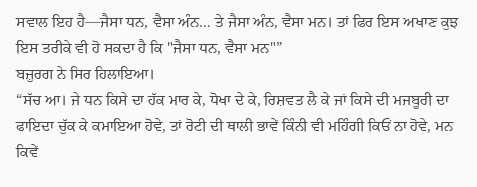ਸਵਾਲ ਇਹ ਹੈ—ਜੈਸਾ ਧਨ, ਵੈਸਾ ਅੰਨ… ਤੇ ਜੈਸਾ ਅੰਨ, ਵੈਸਾ ਮਨ। ਤਾਂ ਫਿਰ ਇਸ ਅਖਾਣ ਕੁਝ ਇਸ ਤਰੀਕੇ ਵੀ ਹੋ ਸਕਦਾ ਹੈ ਕਿ "ਜੈਸਾ ਧਨ, ਵੈਸਾ ਮਨ"”
ਬਜ਼ੁਰਗ ਨੇ ਸਿਰ ਹਿਲਾਇਆ।
“ਸੱਚ ਆ। ਜੇ ਧਨ ਕਿਸੇ ਦਾ ਹੱਕ ਮਾਰ ਕੇ, ਧੋਖਾ ਦੇ ਕੇ, ਰਿਸ਼ਵਤ ਲੈ ਕੇ ਜਾਂ ਕਿਸੇ ਦੀ ਮਜਬੂਰੀ ਦਾ ਫਾਇਦਾ ਚੁੱਕ ਕੇ ਕਮਾਇਆ ਹੋਵੇ, ਤਾਂ ਰੋਟੀ ਦੀ ਥਾਲੀ ਭਾਵੇਂ ਕਿੰਨੀ ਵੀ ਮਹਿੰਗੀ ਕਿਓਂ ਨਾ ਹੋਵੇ, ਮਨ ਕਿਵੇਂ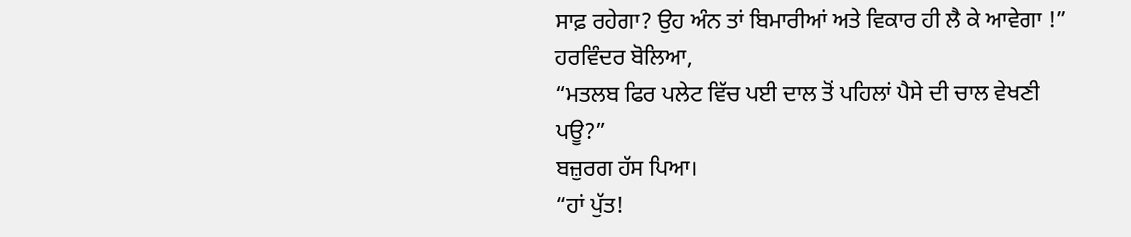ਸਾਫ਼ ਰਹੇਗਾ? ਉਹ ਅੰਨ ਤਾਂ ਬਿਮਾਰੀਆਂ ਅਤੇ ਵਿਕਾਰ ਹੀ ਲੈ ਕੇ ਆਵੇਗਾ !”
ਹਰਵਿੰਦਰ ਬੋਲਿਆ,
“ਮਤਲਬ ਫਿਰ ਪਲੇਟ ਵਿੱਚ ਪਈ ਦਾਲ ਤੋਂ ਪਹਿਲਾਂ ਪੈਸੇ ਦੀ ਚਾਲ ਵੇਖਣੀ ਪਊ?”
ਬਜ਼ੁਰਗ ਹੱਸ ਪਿਆ।
“ਹਾਂ ਪੁੱਤ!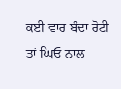ਕਈ ਵਾਰ ਬੰਦਾ ਰੋਟੀ ਤਾਂ ਘਿਓ ਨਾਲ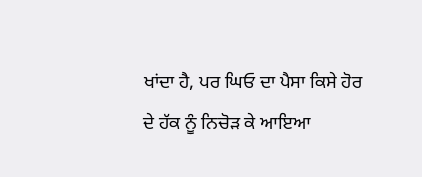ਖਾਂਦਾ ਹੈ, ਪਰ ਘਿਓ ਦਾ ਪੈਸਾ ਕਿਸੇ ਹੋਰ ਦੇ ਹੱਕ ਨੂੰ ਨਿਚੋੜ ਕੇ ਆਇਆ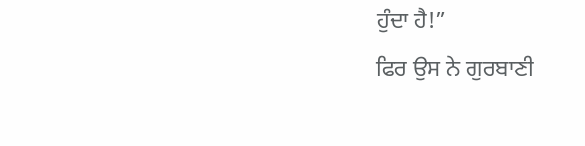ਹੁੰਦਾ ਹੈ!”
ਫਿਰ ਉਸ ਨੇ ਗੁਰਬਾਣੀ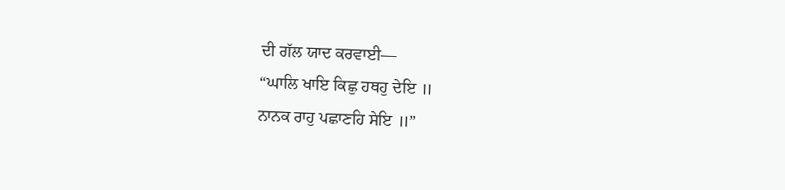ਦੀ ਗੱਲ ਯਾਦ ਕਰਵਾਈ—
“ਘਾਲਿ ਖਾਇ ਕਿਛੁ ਹਥਹੁ ਦੇਇ ॥
ਨਾਨਕ ਰਾਹੁ ਪਛਾਣਹਿ ਸੇਇ ॥”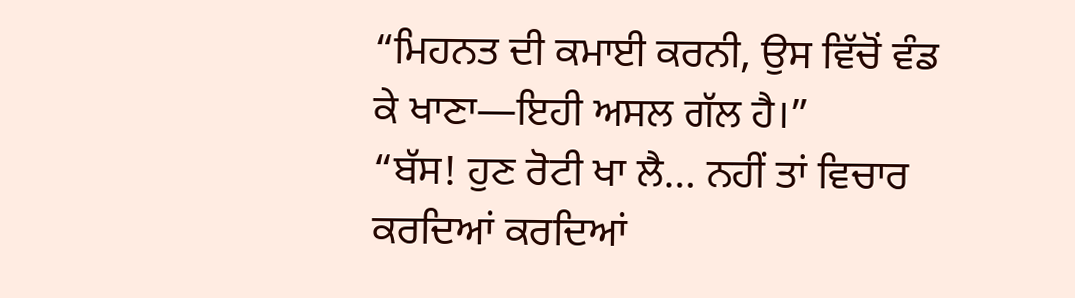“ਮਿਹਨਤ ਦੀ ਕਮਾਈ ਕਰਨੀ, ਉਸ ਵਿੱਚੋਂ ਵੰਡ ਕੇ ਖਾਣਾ—ਇਹੀ ਅਸਲ ਗੱਲ ਹੈ।”
“ਬੱਸ! ਹੁਣ ਰੋਟੀ ਖਾ ਲੈ… ਨਹੀਂ ਤਾਂ ਵਿਚਾਰ ਕਰਦਿਆਂ ਕਰਦਿਆਂ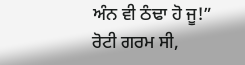ਅੰਨ ਵੀ ਠੰਢਾ ਹੋ ਜੂ!”
ਰੋਟੀ ਗਰਮ ਸੀ,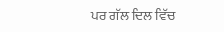ਪਰ ਗੱਲ ਦਿਲ ਵਿੱਚ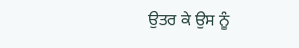ਉਤਰ ਕੇ ਉਸ ਨੂੰ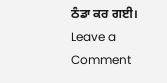ਠੰਡਾ ਕਰ ਗਈ।
Leave a Comment